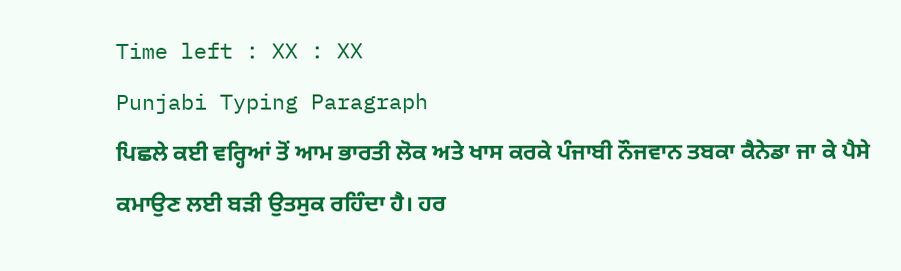Time left : XX : XX
Punjabi Typing Paragraph
ਪਿਛਲੇ ਕਈ ਵਰ੍ਹਿਆਂ ਤੋਂ ਆਮ ਭਾਰਤੀ ਲੋਕ ਅਤੇ ਖਾਸ ਕਰਕੇ ਪੰਜਾਬੀ ਨੌਜਵਾਨ ਤਬਕਾ ਕੈਨੇਡਾ ਜਾ ਕੇ ਪੈਸੇ ਕਮਾਉਣ ਲਈ ਬੜੀ ਉਤਸੁਕ ਰਹਿੰਦਾ ਹੈ। ਹਰ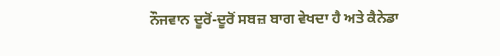ਨੌਜਵਾਨ ਦੂਰੋਂ-ਦੂਰੋਂ ਸਬਜ਼ ਬਾਗ ਵੇਖਦਾ ਹੈ ਅਤੇ ਕੈਨੇਡਾ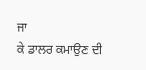ਜਾ
ਕੇ ਡਾਲਰ ਕਮਾਉਣ ਦੀ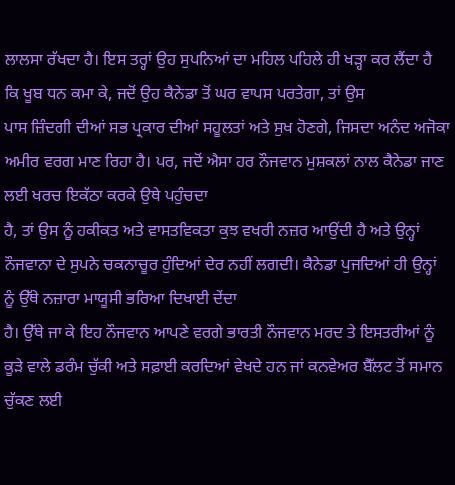ਲਾਲਸਾ ਰੱਖਦਾ ਹੈ। ਇਸ ਤਰ੍ਹਾਂ ਉਹ ਸੁਪਨਿਆਂ ਦਾ ਮਹਿਲ ਪਹਿਲੇ ਹੀ ਖੜ੍ਹਾ ਕਰ ਲੈਂਦਾ ਹੈ ਕਿ ਖੂਬ ਧਨ ਕਮਾ ਕੇ, ਜਦੋਂ ਉਹ ਕੈਨੇਡਾ ਤੋਂ ਘਰ ਵਾਪਸ ਪਰਤੇਗਾ, ਤਾਂ ਉਸ
ਪਾਸ ਜ਼ਿੰਦਗੀ ਦੀਆਂ ਸਭ ਪ੍ਰਕਾਰ ਦੀਆਂ ਸਹੂਲਤਾਂ ਅਤੇ ਸੁਖ ਹੋਣਗੇ, ਜਿਸਦਾ ਅਨੰਦ ਅਜੋਕਾ ਅਮੀਰ ਵਰਗ ਮਾਣ ਰਿਹਾ ਹੈ। ਪਰ, ਜਦੋਂ ਐਸਾ ਹਰ ਨੌਜਵਾਨ ਮੁਸ਼ਕਲਾਂ ਨਾਲ ਕੈਨੇਡਾ ਜਾਣ ਲਈ ਖਰਚ ਇਕੱਠਾ ਕਰਕੇ ਉਥੇ ਪਹੁੰਚਦਾ
ਹੈ, ਤਾਂ ਉਸ ਨੂੰ ਹਕੀਕਤ ਅਤੇ ਵਾਸਤਵਿਕਤਾ ਕੁਝ ਵਖਰੀ ਨਜ਼ਰ ਆਉਂਦੀ ਹੈ ਅਤੇ ਉਨ੍ਹਾਂ ਨੌਜਵਾਨਾ ਦੇ ਸੁਪਨੇ ਚਕਨਾਚੂਰ ਹੁੰਦਿਆਂ ਦੇਰ ਨਹੀਂ ਲਗਦੀ। ਕੈਨੇਡਾ ਪੁਜਦਿਆਂ ਹੀ ਉਨ੍ਹਾਂ ਨੂੰ ਉੱਥੇ ਨਜ਼ਾਰਾ ਮਾਯੂਸੀ ਭਰਿਆ ਦਿਖਾਈ ਦੇਂਦਾ
ਹੈ। ਉੱਥੇ ਜਾ ਕੇ ਇਹ ਨੌਜਵਾਨ ਆਪਣੇ ਵਰਗੇ ਭਾਰਤੀ ਨੌਜਵਾਨ ਮਰਦ ਤੇ ਇਸਤਰੀਆਂ ਨੂੰ ਕੂੜੇ ਵਾਲੇ ਡਰੰਮ ਚੁੱਕੀ ਅਤੇ ਸਫ਼ਾਈ ਕਰਦਿਆਂ ਵੇਖਦੇ ਹਨ ਜਾਂ ਕਨਵੇਅਰ ਬੈੱਲਟ ਤੋਂ ਸਮਾਨ ਚੁੱਕਣ ਲਈ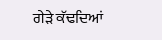ਗੇੜੇ ਕੱਢਦਿਆਂ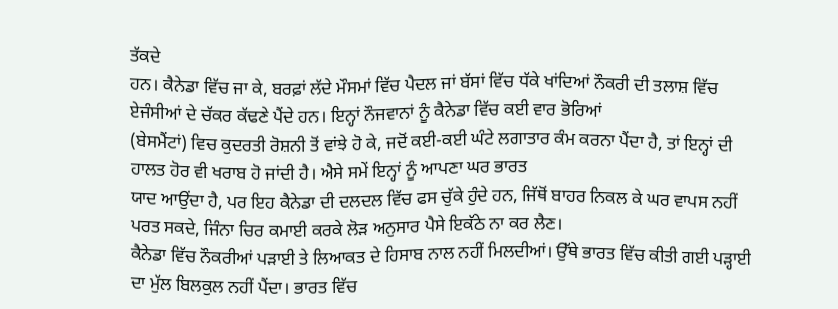ਤੱਕਦੇ
ਹਨ। ਕੈਨੇਡਾ ਵਿੱਚ ਜਾ ਕੇ, ਬਰਫ਼ਾਂ ਲੱਦੇ ਮੌਸਮਾਂ ਵਿੱਚ ਪੈਦਲ ਜਾਂ ਬੱਸਾਂ ਵਿੱਚ ਧੱਕੇ ਖਾਂਦਿਆਂ ਨੌਕਰੀ ਦੀ ਤਲਾਸ਼ ਵਿੱਚ ਏਜੰਸੀਆਂ ਦੇ ਚੱਕਰ ਕੱਢਣੇ ਪੈਂਦੇ ਹਨ। ਇਨ੍ਹਾਂ ਨੌਜਵਾਨਾਂ ਨੂੰ ਕੈਨੇਡਾ ਵਿੱਚ ਕਈ ਵਾਰ ਭੋਰਿਆਂ
(ਬੇਸਮੈਂਟਾਂ) ਵਿਚ ਕੁਦਰਤੀ ਰੋਸ਼ਨੀ ਤੋਂ ਵਾਂਝੇ ਹੋ ਕੇ, ਜਦੋਂ ਕਈ-ਕਈ ਘੰਟੇ ਲਗਾਤਾਰ ਕੰਮ ਕਰਨਾ ਪੈਂਦਾ ਹੈ, ਤਾਂ ਇਨ੍ਹਾਂ ਦੀ ਹਾਲਤ ਹੋਰ ਵੀ ਖਰਾਬ ਹੋ ਜਾਂਦੀ ਹੈ। ਐਸੇ ਸਮੇਂ ਇਨ੍ਹਾਂ ਨੂੰ ਆਪਣਾ ਘਰ ਭਾਰਤ
ਯਾਦ ਆਉਂਦਾ ਹੈ, ਪਰ ਇਹ ਕੈਨੇਡਾ ਦੀ ਦਲਦਲ ਵਿੱਚ ਫਸ ਚੁੱਕੇ ਹੁੰਦੇ ਹਨ, ਜਿੱਥੋਂ ਬਾਹਰ ਨਿਕਲ ਕੇ ਘਰ ਵਾਪਸ ਨਹੀਂ ਪਰਤ ਸਕਦੇ, ਜਿੰਨਾ ਚਿਰ ਕਮਾਈ ਕਰਕੇ ਲੋੜ ਅਨੁਸਾਰ ਪੈਸੇ ਇਕੱਠੇ ਨਾ ਕਰ ਲੈਣ।
ਕੈਨੇਡਾ ਵਿੱਚ ਨੌਕਰੀਆਂ ਪੜਾਈ ਤੇ ਲਿਆਕਤ ਦੇ ਹਿਸਾਬ ਨਾਲ ਨਹੀਂ ਮਿਲਦੀਆਂ। ਉੱਥੇ ਭਾਰਤ ਵਿੱਚ ਕੀਤੀ ਗਈ ਪੜ੍ਹਾਈ ਦਾ ਮੁੱਲ ਬਿਲਕੁਲ ਨਹੀਂ ਪੈਂਦਾ। ਭਾਰਤ ਵਿੱਚ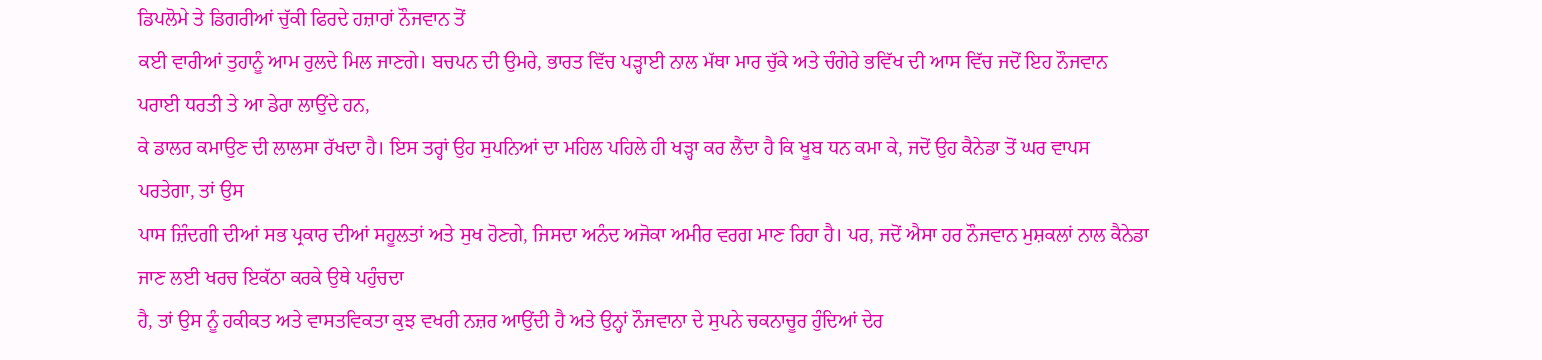ਡਿਪਲੋਮੇ ਤੇ ਡਿਗਰੀਆਂ ਚੁੱਕੀ ਫਿਰਦੇ ਹਜ਼ਾਰਾਂ ਨੌਜਵਾਨ ਤੋਂ
ਕਈ ਵਾਰੀਆਂ ਤੁਹਾਨੂੰ ਆਮ ਰੁਲਦੇ ਮਿਲ ਜਾਣਗੇ। ਬਚਪਨ ਦੀ ਉਮਰੇ, ਭਾਰਤ ਵਿੱਚ ਪੜ੍ਹਾਈ ਨਾਲ ਮੱਥਾ ਮਾਰ ਚੁੱਕੇ ਅਤੇ ਚੰਗੇਰੇ ਭਵਿੱਖ ਦੀ ਆਸ ਵਿੱਚ ਜਦੋਂ ਇਹ ਨੌਜਵਾਨ ਪਰਾਈ ਧਰਤੀ ਤੇ ਆ ਡੇਰਾ ਲਾਉਂਦੇ ਹਨ,
ਕੇ ਡਾਲਰ ਕਮਾਉਣ ਦੀ ਲਾਲਸਾ ਰੱਖਦਾ ਹੈ। ਇਸ ਤਰ੍ਹਾਂ ਉਹ ਸੁਪਨਿਆਂ ਦਾ ਮਹਿਲ ਪਹਿਲੇ ਹੀ ਖੜ੍ਹਾ ਕਰ ਲੈਂਦਾ ਹੈ ਕਿ ਖੂਬ ਧਨ ਕਮਾ ਕੇ, ਜਦੋਂ ਉਹ ਕੈਨੇਡਾ ਤੋਂ ਘਰ ਵਾਪਸ ਪਰਤੇਗਾ, ਤਾਂ ਉਸ
ਪਾਸ ਜ਼ਿੰਦਗੀ ਦੀਆਂ ਸਭ ਪ੍ਰਕਾਰ ਦੀਆਂ ਸਹੂਲਤਾਂ ਅਤੇ ਸੁਖ ਹੋਣਗੇ, ਜਿਸਦਾ ਅਨੰਦ ਅਜੋਕਾ ਅਮੀਰ ਵਰਗ ਮਾਣ ਰਿਹਾ ਹੈ। ਪਰ, ਜਦੋਂ ਐਸਾ ਹਰ ਨੌਜਵਾਨ ਮੁਸ਼ਕਲਾਂ ਨਾਲ ਕੈਨੇਡਾ ਜਾਣ ਲਈ ਖਰਚ ਇਕੱਠਾ ਕਰਕੇ ਉਥੇ ਪਹੁੰਚਦਾ
ਹੈ, ਤਾਂ ਉਸ ਨੂੰ ਹਕੀਕਤ ਅਤੇ ਵਾਸਤਵਿਕਤਾ ਕੁਝ ਵਖਰੀ ਨਜ਼ਰ ਆਉਂਦੀ ਹੈ ਅਤੇ ਉਨ੍ਹਾਂ ਨੌਜਵਾਨਾ ਦੇ ਸੁਪਨੇ ਚਕਨਾਚੂਰ ਹੁੰਦਿਆਂ ਦੇਰ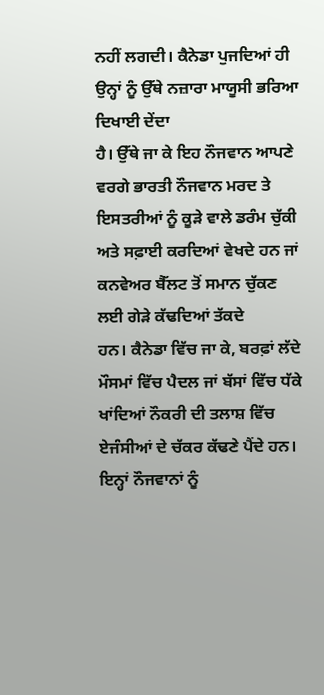ਨਹੀਂ ਲਗਦੀ। ਕੈਨੇਡਾ ਪੁਜਦਿਆਂ ਹੀ ਉਨ੍ਹਾਂ ਨੂੰ ਉੱਥੇ ਨਜ਼ਾਰਾ ਮਾਯੂਸੀ ਭਰਿਆ ਦਿਖਾਈ ਦੇਂਦਾ
ਹੈ। ਉੱਥੇ ਜਾ ਕੇ ਇਹ ਨੌਜਵਾਨ ਆਪਣੇ ਵਰਗੇ ਭਾਰਤੀ ਨੌਜਵਾਨ ਮਰਦ ਤੇ ਇਸਤਰੀਆਂ ਨੂੰ ਕੂੜੇ ਵਾਲੇ ਡਰੰਮ ਚੁੱਕੀ ਅਤੇ ਸਫ਼ਾਈ ਕਰਦਿਆਂ ਵੇਖਦੇ ਹਨ ਜਾਂ ਕਨਵੇਅਰ ਬੈੱਲਟ ਤੋਂ ਸਮਾਨ ਚੁੱਕਣ ਲਈ ਗੇੜੇ ਕੱਢਦਿਆਂ ਤੱਕਦੇ
ਹਨ। ਕੈਨੇਡਾ ਵਿੱਚ ਜਾ ਕੇ, ਬਰਫ਼ਾਂ ਲੱਦੇ ਮੌਸਮਾਂ ਵਿੱਚ ਪੈਦਲ ਜਾਂ ਬੱਸਾਂ ਵਿੱਚ ਧੱਕੇ ਖਾਂਦਿਆਂ ਨੌਕਰੀ ਦੀ ਤਲਾਸ਼ ਵਿੱਚ ਏਜੰਸੀਆਂ ਦੇ ਚੱਕਰ ਕੱਢਣੇ ਪੈਂਦੇ ਹਨ। ਇਨ੍ਹਾਂ ਨੌਜਵਾਨਾਂ ਨੂੰ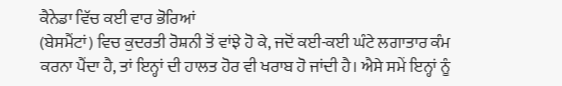ਕੈਨੇਡਾ ਵਿੱਚ ਕਈ ਵਾਰ ਭੋਰਿਆਂ
(ਬੇਸਮੈਂਟਾਂ) ਵਿਚ ਕੁਦਰਤੀ ਰੋਸ਼ਨੀ ਤੋਂ ਵਾਂਝੇ ਹੋ ਕੇ, ਜਦੋਂ ਕਈ-ਕਈ ਘੰਟੇ ਲਗਾਤਾਰ ਕੰਮ ਕਰਨਾ ਪੈਂਦਾ ਹੈ, ਤਾਂ ਇਨ੍ਹਾਂ ਦੀ ਹਾਲਤ ਹੋਰ ਵੀ ਖਰਾਬ ਹੋ ਜਾਂਦੀ ਹੈ। ਐਸੇ ਸਮੇਂ ਇਨ੍ਹਾਂ ਨੂੰ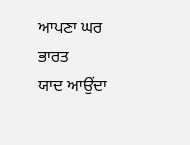ਆਪਣਾ ਘਰ ਭਾਰਤ
ਯਾਦ ਆਉਂਦਾ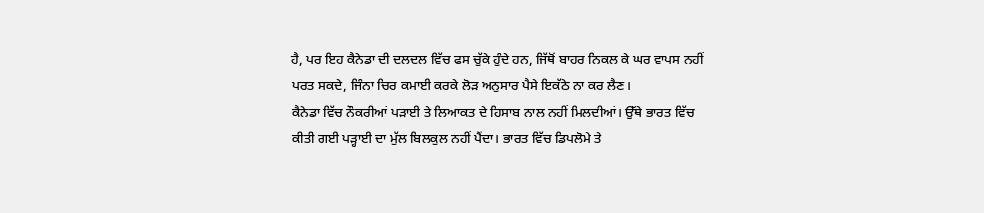ਹੈ, ਪਰ ਇਹ ਕੈਨੇਡਾ ਦੀ ਦਲਦਲ ਵਿੱਚ ਫਸ ਚੁੱਕੇ ਹੁੰਦੇ ਹਨ, ਜਿੱਥੋਂ ਬਾਹਰ ਨਿਕਲ ਕੇ ਘਰ ਵਾਪਸ ਨਹੀਂ ਪਰਤ ਸਕਦੇ, ਜਿੰਨਾ ਚਿਰ ਕਮਾਈ ਕਰਕੇ ਲੋੜ ਅਨੁਸਾਰ ਪੈਸੇ ਇਕੱਠੇ ਨਾ ਕਰ ਲੈਣ।
ਕੈਨੇਡਾ ਵਿੱਚ ਨੌਕਰੀਆਂ ਪੜਾਈ ਤੇ ਲਿਆਕਤ ਦੇ ਹਿਸਾਬ ਨਾਲ ਨਹੀਂ ਮਿਲਦੀਆਂ। ਉੱਥੇ ਭਾਰਤ ਵਿੱਚ ਕੀਤੀ ਗਈ ਪੜ੍ਹਾਈ ਦਾ ਮੁੱਲ ਬਿਲਕੁਲ ਨਹੀਂ ਪੈਂਦਾ। ਭਾਰਤ ਵਿੱਚ ਡਿਪਲੋਮੇ ਤੇ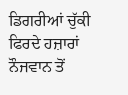ਡਿਗਰੀਆਂ ਚੁੱਕੀ ਫਿਰਦੇ ਹਜ਼ਾਰਾਂ ਨੌਜਵਾਨ ਤੋਂ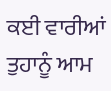ਕਈ ਵਾਰੀਆਂ ਤੁਹਾਨੂੰ ਆਮ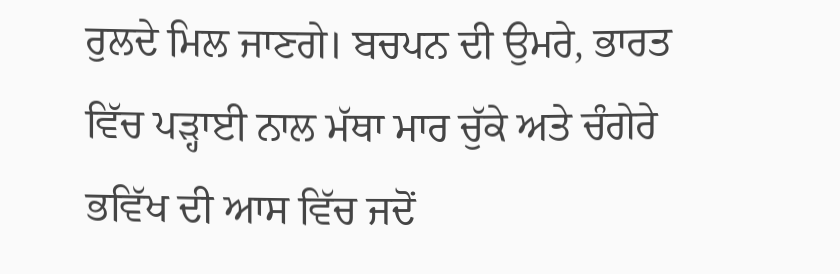ਰੁਲਦੇ ਮਿਲ ਜਾਣਗੇ। ਬਚਪਨ ਦੀ ਉਮਰੇ, ਭਾਰਤ ਵਿੱਚ ਪੜ੍ਹਾਈ ਨਾਲ ਮੱਥਾ ਮਾਰ ਚੁੱਕੇ ਅਤੇ ਚੰਗੇਰੇ ਭਵਿੱਖ ਦੀ ਆਸ ਵਿੱਚ ਜਦੋਂ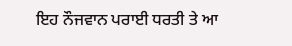ਇਹ ਨੌਜਵਾਨ ਪਰਾਈ ਧਰਤੀ ਤੇ ਆ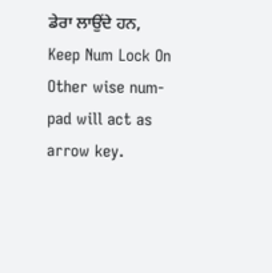ਡੇਰਾ ਲਾਉਂਦੇ ਹਨ,
Keep Num Lock On Other wise num-pad will act as arrow key.